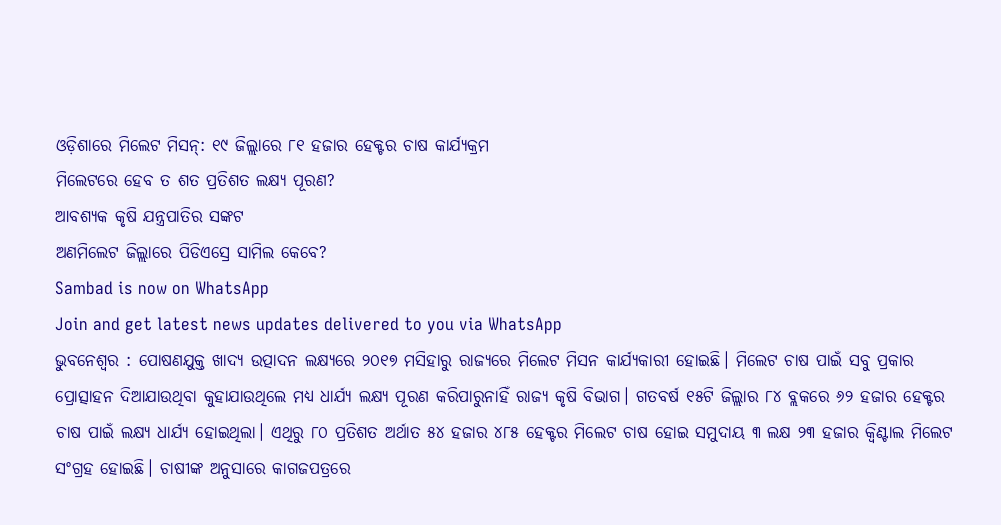ଓଡ଼ିଶାରେ ମିଲେଟ ମିସନ୍: ୧୯ ଜିଲ୍ଲାରେ ୮୧ ହଜାର ହେକ୍ଟର ଚାଷ କାର୍ଯ୍ୟକ୍ରମ
ମିଲେଟରେ ହେବ ତ ଶତ ପ୍ରତିଶତ ଲକ୍ଷ୍ୟ ପୂରଣ?
ଆବଶ୍ୟକ କୃଷି ଯନ୍ତ୍ରପାତିର ସଙ୍କଟ
ଅଣମିଲେଟ ଜିଲ୍ଲାରେ ପିଡିଏସ୍ରେ ସାମିଲ କେବେ?
Sambad is now on WhatsApp
Join and get latest news updates delivered to you via WhatsApp
ଭୁବନେଶ୍ବର : ପୋଷଣଯୁକ୍ତ ଖାଦ୍ୟ ଉତ୍ପାଦନ ଲକ୍ଷ୍ୟରେ ୨୦୧୭ ମସିହାରୁ ରାଜ୍ୟରେ ମିଲେଟ ମିସନ କାର୍ଯ୍ୟକାରୀ ହୋଇଛି। ମିଲେଟ ଚାଷ ପାଇଁ ସବୁ ପ୍ରକାର ପ୍ରୋତ୍ସାହନ ଦିଆଯାଉଥିବା କୁହାଯାଉଥିଲେ ମଧ୍ୟ ଧାର୍ଯ୍ୟ ଲକ୍ଷ୍ୟ ପୂରଣ କରିପାରୁନାହିଁ ରାଜ୍ୟ କୃଷି ବିଭାଗ। ଗତବର୍ଷ ୧୫ଟି ଜିଲ୍ଲାର ୮୪ ବ୍ଲକରେ ୬୨ ହଜାର ହେକ୍ଟର ଚାଷ ପାଇଁ ଲକ୍ଷ୍ୟ ଧାର୍ଯ୍ୟ ହୋଇଥିଲା। ଏଥିରୁ ୮୦ ପ୍ରତିଶତ ଅର୍ଥାତ ୫୪ ହଜାର ୪୮୫ ହେକ୍ଟର ମିଲେଟ ଚାଷ ହୋଇ ସମୁଦାୟ ୩ ଲକ୍ଷ ୨୩ ହଜାର କ୍ବିଣ୍ଟାଲ ମିଲେଟ ସଂଗ୍ରହ ହୋଇଛି। ଚାଷୀଙ୍କ ଅନୁସାରେ କାଗଜପତ୍ରରେ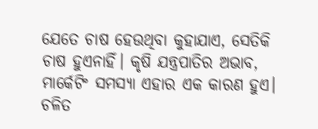ଯେତେ ଚାଷ ହେଉଥିବା କୁହାଯାଏ, ସେତିକି ଚାଷ ହୁଏନାହିଁ। କୃଷି ଯନ୍ତ୍ରପାତିର ଅଭାବ, ମାର୍କେଟିଂ ସମସ୍ୟା ଏହାର ଏକ କାରଣ ହୁଏ। ଚଳିତ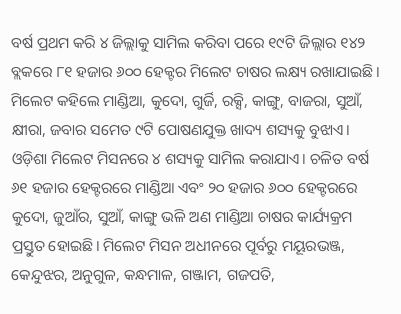ବର୍ଷ ପ୍ରଥମ କରି ୪ ଜିଲ୍ଲାକୁ ସାମିଲ କରିବା ପରେ ୧୯ଟି ଜିଲ୍ଲାର ୧୪୨ ବ୍ଲକରେ ୮୧ ହଜାର ୬୦୦ ହେକ୍ଟର ମିଲେଟ ଚାଷର ଲକ୍ଷ୍ୟ ରଖାଯାଇଛି।
ମିଲେଟ କହିଲେ ମାଣ୍ଡିଆ, କୁଦୋ, ଗୁର୍ଜି, ରକ୍ସି, କାଙ୍ଗୁ, ବାଜରା, ସୁଆଁ, କ୍ଷୀରା, ଜବାର ସମେତ ୯ଟି ପୋଷଣଯୁକ୍ତ ଖାଦ୍ୟ ଶସ୍ୟକୁ ବୁଝାଏ। ଓଡ଼ିଶା ମିଲେଟ ମିସନରେ ୪ ଶସ୍ୟକୁ ସାମିଲ କରାଯାଏ। ଚଳିତ ବର୍ଷ ୬୧ ହଜାର ହେକ୍ଟରରେ ମାଣ୍ଡିଆ ଏବଂ ୨୦ ହଜାର ୬୦୦ ହେକ୍ଟରରେ କୁଦୋ, ଜୁଆଁର, ସୁଆଁ, କାଙ୍ଗୁ ଭଳି ଅଣ ମାଣ୍ଡିଆ ଚାଷର କାର୍ଯ୍ୟକ୍ରମ ପ୍ରସ୍ତୁତ ହୋଇଛି। ମିଲେଟ ମିସନ ଅଧୀନରେ ପୂର୍ବରୁ ମୟୂରଭଞ୍ଜ, କେନ୍ଦୁଝର, ଅନୁଗୁଳ, କନ୍ଧମାଳ, ଗଞ୍ଜାମ, ଗଜପତି,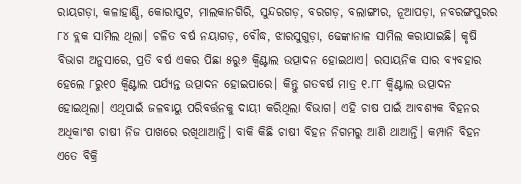ରାୟଗଡ଼ା, କଳାହାଣ୍ଡି, କୋରାପୁଟ, ମାଲକାନଗିରି, ସୁନ୍ଦରଗଡ଼, ବରଗଡ଼, ବଲାଙ୍ଗୀର, ନୂଆପଡ଼ା, ନବରଙ୍ଗପୁରର ୮୪ ବ୍ଲକ ସାମିଲ ଥିଲା। ଚଳିତ ବର୍ଷ ନୟାଗଡ଼, ବୌଦ୍ଧ, ଝାରସୁଗୁଡ଼ା, ଢେଙ୍କାନାଳ ସାମିଲ କରାଯାଇଛି। କୃଷି ବିଭାଗ ଅନୁସାରେ, ପ୍ରତି ବର୍ଷ ଏକର ପିଛା ୫ରୁ୬ କ୍ବିଣ୍ଟାଲ ଉତ୍ପାଦନ ହୋଇଥାଏ। ରସାୟନିକ ସାର ବ୍ୟବହାର ହେଲେ ୮ରୁ୧୦ କ୍ବିଣ୍ଟାଲ ପର୍ଯ୍ୟନ୍ତ ଉତ୍ପାଦନ ହୋଇପାରେ। କିନ୍ତୁ ଗତବର୍ଷ ମାତ୍ର ୧.୮୮ କ୍ବିଣ୍ଟାଲ ଉତ୍ପାଦନ ହୋଇଥିଲା। ଏଥିପାଇଁ ଜଳବାୟୁ ପରିବର୍ତ୍ତନକୁ ଦାୟୀ କରିଥିଲା ବିଭାଗ। ଏହି ଚାଷ ପାଇଁ ଆବଶ୍ୟକ ବିହନର ଅଧିକାଂଶ ଚାଷୀ ନିଜ ପାଖରେ ରଖିଥାଆନ୍ତି। ବାକି କିଛି ଚାଷୀ ବିହନ ନିଗମରୁ ଆଣି ଥାଆନ୍ତି। କମ୍ପାନି ବିହନ ଏତେ ବିକ୍ରି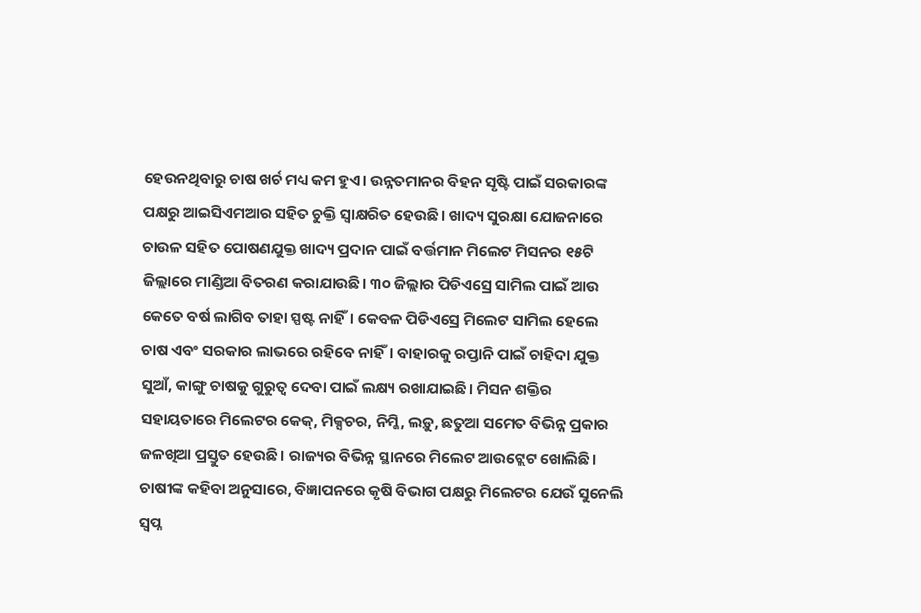ହେଉନଥିବାରୁ ଚାଷ ଖର୍ଚ ମଧ୍ୟ କମ ହୁଏ। ଉନ୍ନତମାନର ବିହନ ସୃଷ୍ଟି ପାଇଁ ସରକାରଙ୍କ ପକ୍ଷରୁ ଆଇସିଏମଆର ସହିତ ଚୁକ୍ତି ସ୍ବାକ୍ଷରିତ ହେଉଛି। ଖାଦ୍ୟ ସୁରକ୍ଷା ଯୋଜନାରେ ଚାଉଳ ସହିତ ପୋଷଣଯୁକ୍ତ ଖାଦ୍ୟ ପ୍ରଦାନ ପାଇଁ ବର୍ତ୍ତମାନ ମିଲେଟ ମିସନର ୧୫ଟି ଜିଲ୍ଲାରେ ମାଣ୍ଡିଆ ବିତରଣ କରାଯାଉଛି। ୩୦ ଜିଲ୍ଲାର ପିଡିଏସ୍ରେ ସାମିଲ ପାଇଁ ଆଉ କେତେ ବର୍ଷ ଲାଗିବ ତାହା ସ୍ପଷ୍ଟ ନାହିଁ। କେବଳ ପିଡିଏସ୍ରେ ମିଲେଟ ସାମିଲ ହେଲେ ଚାଷ ଏବଂ ସରକାର ଲାଭରେ ରହିବେ ନାହିଁ। ବାହାରକୁ ରପ୍ତାନି ପାଇଁ ଚାହିଦା ଯୁକ୍ତ ସୁଆଁ, କାଙ୍ଗୁ ଚାଷକୁ ଗୁରୁତ୍ବ ଦେବା ପାଇଁ ଲକ୍ଷ୍ୟ ରଖାଯାଇଛି। ମିସନ ଶକ୍ତିର ସହାୟତାରେ ମିଲେଟର କେକ୍, ମିକ୍ସଚର, ନିମ୍କି, ଲଡ଼ୁ, ଛତୁଆ ସମେତ ବିଭିନ୍ନ ପ୍ରକାର ଜଳଖିଆ ପ୍ରସ୍ତୁତ ହେଉଛି। ରାଜ୍ୟର ବିଭିନ୍ନ ସ୍ଥାନରେ ମିଲେଟ ଆଉଟ୍ଲେଟ ଖୋଲିଛି।
ଚାଷୀଙ୍କ କହିବା ଅନୁସାରେ, ବିଜ୍ଞାପନରେ କୃଷି ବିଭାଗ ପକ୍ଷରୁ ମିଲେଟର ଯେଉଁ ସୁନେଲି ସ୍ବପ୍ନ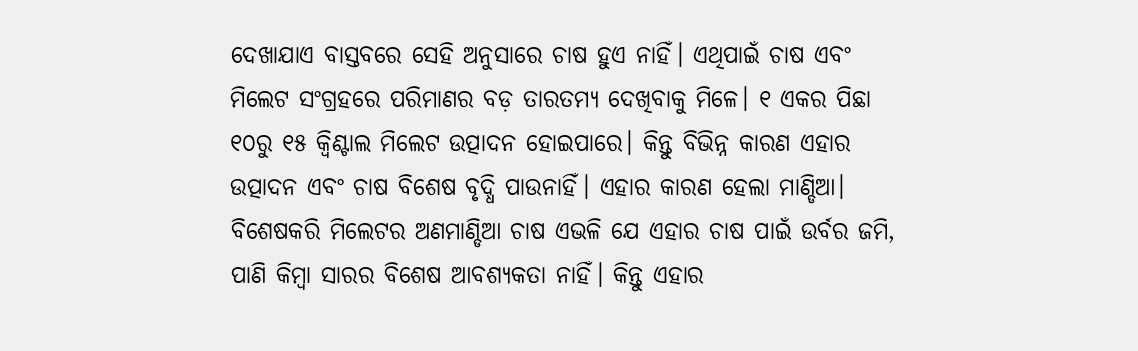ଦେଖାଯାଏ ବାସ୍ତବରେ ସେହି ଅନୁସାରେ ଚାଷ ହୁଏ ନାହିଁ। ଏଥିପାଇଁ ଚାଷ ଏବଂ ମିଲେଟ ସଂଗ୍ରହରେ ପରିମାଣର ବଡ଼ ତାରତମ୍ୟ ଦେଖିବାକୁ ମିଳେ। ୧ ଏକର ପିଛା ୧୦ରୁ ୧୫ କ୍ବିଣ୍ଟାଲ ମିଲେଟ ଉତ୍ପାଦନ ହୋଇପାରେ। କିନ୍ତୁ ବିଭିନ୍ନ କାରଣ ଏହାର ଉତ୍ପାଦନ ଏବଂ ଚାଷ ବିଶେଷ ବୃଦ୍ଧି ପାଉନାହିଁ। ଏହାର କାରଣ ହେଲା ମାଣ୍ଡିଆ। ବିଶେଷକରି ମିଲେଟର ଅଣମାଣ୍ଡିଆ ଚାଷ ଏଭଳି ଯେ ଏହାର ଚାଷ ପାଇଁ ଉର୍ବର ଜମି, ପାଣି କିମ୍ବା ସାରର ବିଶେଷ ଆବଶ୍ୟକତା ନାହିଁ। କିନ୍ତୁ ଏହାର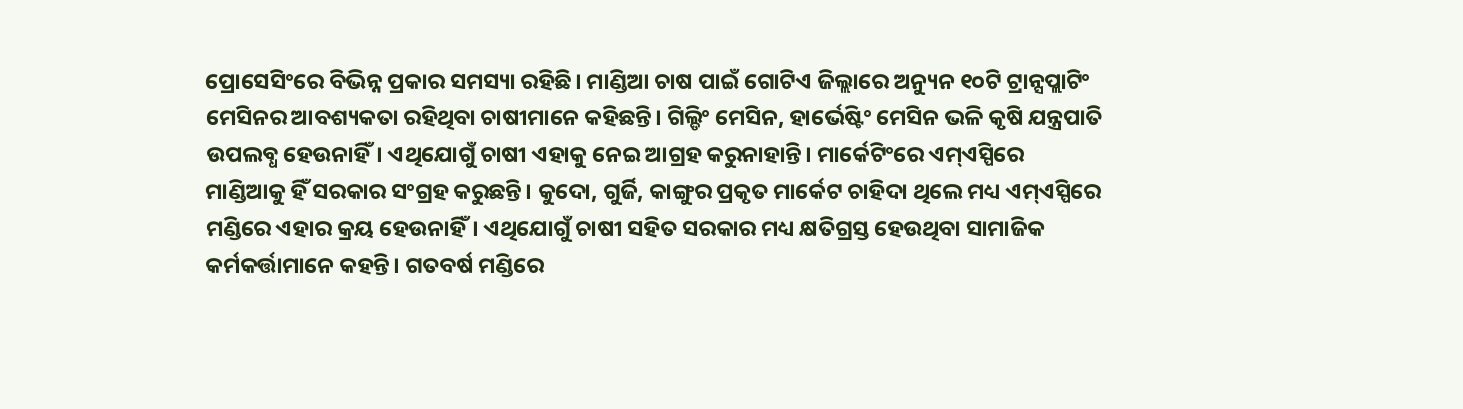ପ୍ରୋସେସିଂରେ ବିଭିନ୍ନ ପ୍ରକାର ସମସ୍ୟା ରହିଛି। ମାଣ୍ଡିଆ ଚାଷ ପାଇଁ ଗୋଟିଏ ଜିଲ୍ଲାରେ ଅନ୍ୟୁନ ୧୦ଟି ଟ୍ରାନ୍ସପ୍ଲାଟିଂ ମେସିନର ଆବଶ୍ୟକତା ରହିଥିବା ଚାଷୀମାନେ କହିଛନ୍ତି। ଗିଲ୍ଡିଂ ମେସିନ, ହାର୍ଭେଷ୍ଟିଂ ମେସିନ ଭଳି କୃଷି ଯନ୍ତ୍ରପାତି ଉପଲବ୍ଧ ହେଉନାହିଁ। ଏଥିଯୋଗୁଁ ଚାଷୀ ଏହାକୁ ନେଇ ଆଗ୍ରହ କରୁନାହାନ୍ତି। ମାର୍କେଟିଂରେ ଏମ୍ଏସ୍ପିରେ ମାଣ୍ଡିଆକୁ ହିଁ ସରକାର ସଂଗ୍ରହ କରୁଛନ୍ତି। କୁଦୋ, ଗୁର୍ଜି, କାଙ୍ଗୁର ପ୍ରକୃତ ମାର୍କେଟ ଚାହିଦା ଥିଲେ ମଧ୍ୟ ଏମ୍ଏସ୍ପିରେ ମଣ୍ଡିରେ ଏହାର କ୍ରୟ ହେଉନାହିଁ। ଏଥିଯୋଗୁଁ ଚାଷୀ ସହିତ ସରକାର ମଧ୍ୟ କ୍ଷତିଗ୍ରସ୍ତ ହେଉଥିବା ସାମାଜିକ କର୍ମକର୍ତ୍ତାମାନେ କହନ୍ତି। ଗତବର୍ଷ ମଣ୍ଡିରେ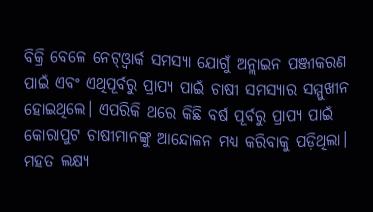ବିକ୍ରି ବେଳେ ନେଟ୍ଓ୍ବାର୍କ ସମସ୍ୟା ଯୋଗୁଁ ଅନ୍ଲାଇନ ପଞ୍ଜୀକରଣ ପାଇଁ ଏବଂ ଏଥିପୂର୍ବରୁ ପ୍ରାପ୍ୟ ପାଇଁ ଚାଷୀ ସମସ୍ୟାର ସମ୍ମୁଖୀନ ହୋଇଥିଲେ। ଏପରିକି ଥରେ କିଛି ବର୍ଷ ପୂର୍ବରୁ ପ୍ରାପ୍ୟ ପାଇଁ କୋରାପୁଟ ଚାଷୀମାନଙ୍କୁ ଆନ୍ଦୋଳନ ମଧ୍ୟ କରିବାକୁ ପଡ଼ିଥିଲା। ମହତ ଲକ୍ଷ୍ୟ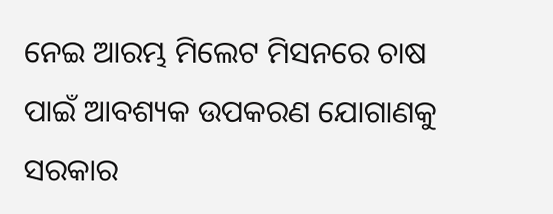ନେଇ ଆରମ୍ଭ ମିଲେଟ ମିସନରେ ଚାଷ ପାଇଁ ଆବଶ୍ୟକ ଉପକରଣ ଯୋଗାଣକୁ ସରକାର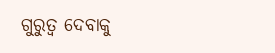ଗୁରୁତ୍ବ ଦେବାକୁ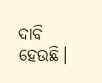ଦାବି ହେଉଛି।